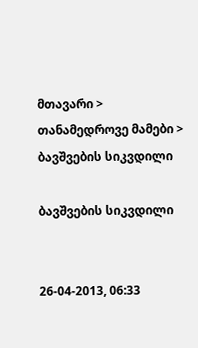მთავარი > თანამედროვე მამები > ბავშვების სიკვდილი

ბავშვების სიკვდილი


26-04-2013, 06:33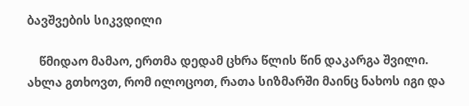ბავშვების სიკვდილი

    წმიდაო მამაო, ერთმა დედამ ცხრა წლის წინ დაკარგა შვილი. ახლა გთხოვთ, რომ ილოცოთ, რათა სიზმარში მაინც ნახოს იგი და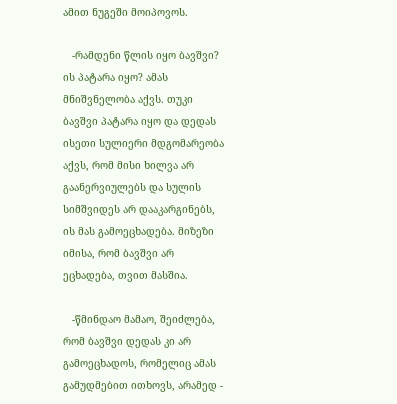ამით ნუგეში მოიპოვოს.

   -რამდენი წლის იყო ბავშვი? ის პატარა იყო? ამას მნიშვნელობა აქვს. თუკი ბავშვი პატარა იყო და დედას ისეთი სულიერი მდგომარეობა აქვს, რომ მისი ხილვა არ გაანერვიულებს და სულის სიმშვიდეს არ დააკარგინებს, ის მას გამოეცხადება. მიზეზი იმისა, რომ ბავშვი არ ეცხადება, თვით მასშია.

   -წმინდაო მამაო, შეიძლება, რომ ბავშვი დედას კი არ გამოეცხადოს, რომელიც ამას გამუდმებით ითხოვს, არამედ -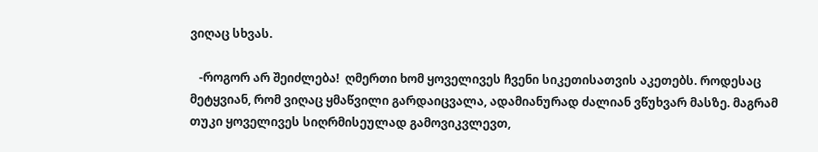ვიღაც სხვას.

   -როგორ არ შეიძლება!  ღმერთი ხომ ყოველივეს ჩვენი სიკეთისათვის აკეთებს. როდესაც მეტყვიან, რომ ვიღაც ყმაწვილი გარდაიცვალა, ადამიანურად ძალიან ვწუხვარ მასზე. მაგრამ თუკი ყოველივეს სიღრმისეულად გამოვიკვლევთ,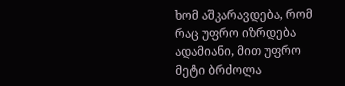ხომ აშკარავდება, რომ რაც უფრო იზრდება ადამიანი, მით უფრო მეტი ბრძოლა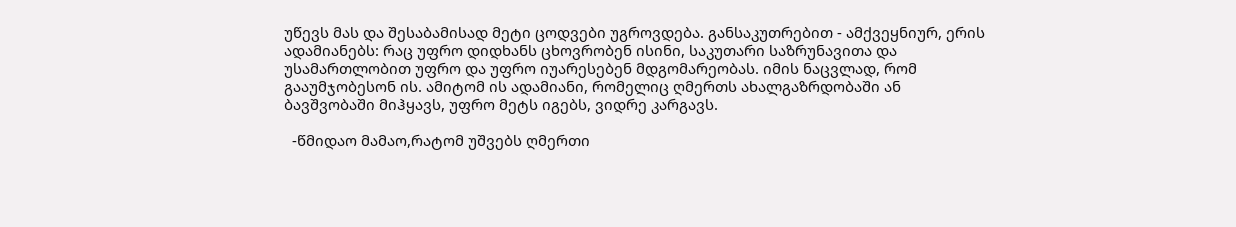უწევს მას და შესაბამისად მეტი ცოდვები უგროვდება. განსაკუთრებით - ამქვეყნიურ, ერის ადამიანებს: რაც უფრო დიდხანს ცხოვრობენ ისინი, საკუთარი საზრუნავითა და უსამართლობით უფრო და უფრო იუარესებენ მდგომარეობას. იმის ნაცვლად, რომ გააუმჯობესონ ის. ამიტომ ის ადამიანი, რომელიც ღმერთს ახალგაზრდობაში ან ბავშვობაში მიჰყავს, უფრო მეტს იგებს, ვიდრე კარგავს.

  -წმიდაო მამაო,რატომ უშვებს ღმერთი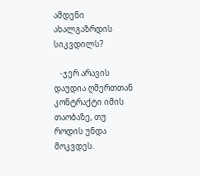ამდენი ახალგაზრდის სიკვდილს?

   -ჯერ არავის დაუდია ღმერთთან კონტრაქტი იმის თაობაზე, თუ როდის უნდა მოკვდეს.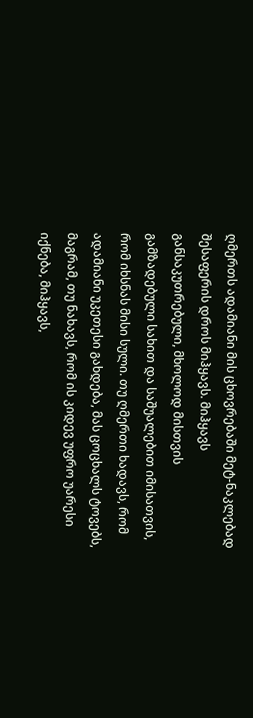ღმერთს ადამიანი მის ცხოვრებაში მეტ-ნაკლებად შესაფერის დროს მიჰყავს. მიჰყავს განსაკუთრებული, მხოლოდ მისთვის გამზადებული სახით და საშუალებით იმისათვის, რომ იხსნას მისი სული. თუ ღმერთი ხადავს, რომ ადამიანი უკეთესი გახდება, მას ცოცხალს ტოვებს, მაგრამ, თუ ნახავს, რომ ის კიდევ უფრო უარესი იქნება, მიჰყავს,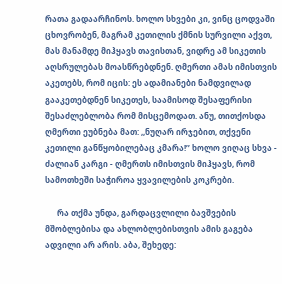რათა გადაარჩინოს. ხოლო სხვები კი, ვინც ცოდვაში ცხოვრობენ, მაგრამ კეთილის ქმნის სურვილი აქვთ, მას მანამდე მიჰყავს თავისთან, ვიდრე ამ სიკეთის აღსრულებას მოასწრებდნენ. ღმერთი ამას იმისთვის აკეთებს, რომ იცის: ეს ადამიანები ნამდვილად გააკეთებდნენ სიკეთეს, საამისოდ შესაფერისი შესაძლებლობა რომ მისცემოდათ. ანუ, თითქოსდა ღმერთი ეუბნება მათ: ,,ნუღარ ირჯებით, თქვენი კეთილი განწყობილებაც კმარა!’’ ხოლო ვიღაც სხვა - ძალიან კარგი - ღმერთს იმისთვის მიჰყავს, რომ სამოთხეში საჭიროა ყვავილების კოკრები.

      რა თქმა უნდა, გარდაცვლილი ბავშვების მშობლებისა და ახლობლებისთვის ამის გაგება ადვილი არ არის. აბა, შეხედე: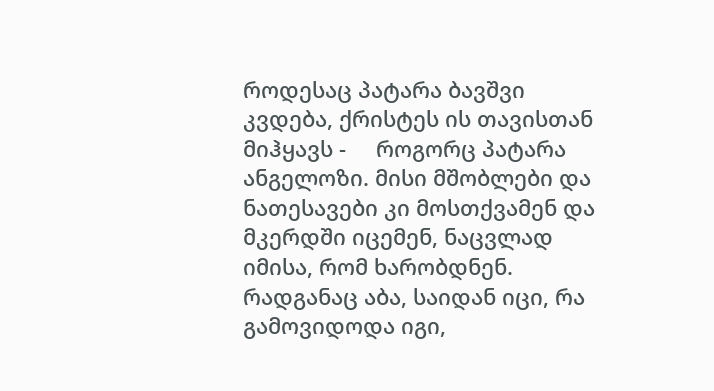როდესაც პატარა ბავშვი კვდება, ქრისტეს ის თავისთან მიჰყავს -     როგორც პატარა ანგელოზი. მისი მშობლები და ნათესავები კი მოსთქვამენ და მკერდში იცემენ, ნაცვლად იმისა, რომ ხარობდნენ. რადგანაც აბა, საიდან იცი, რა გამოვიდოდა იგი,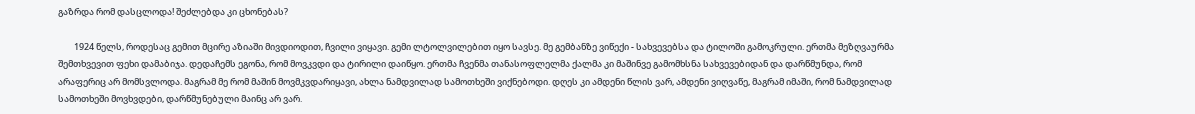გაზრდა რომ დასცლოდა! შეძლებდა კი ცხონებას?

        1924 წელს, როდესაც გემით მცირე აზიაში მივდიოდით, ჩვილი ვიყავი. გემი ლტოლვილებით იყო სავსე. მე გემბანზე ვიწექი - სახვევებსა და ტილოში გამოკრული. ერთმა მეზღვაურმა შემთხვევით ფეხი დამაბიჯა. დედაჩემს ეგონა, რომ მოვკვდი და ტირილი დაიწყო. ერთმა ჩვენმა თანასოფლელმა ქალმა კი მაშინვე გამომხსნა სახვევებიდან და დარწმუნდა, რომ არაფერიც არ მომსვლოდა. მაგრამ მე რომ მაშინ მოვმკვდარიყავი, ახლა ნამდვილად სამოთხეში ვიქნებოდი. დღეს კი ამდენი წლის ვარ, ამდენი ვიღვაწე, მაგრამ იმაში, რომ ნამდვილად სამოთხეში მოვხვდები, დარწმუნებული მაინც არ ვარ.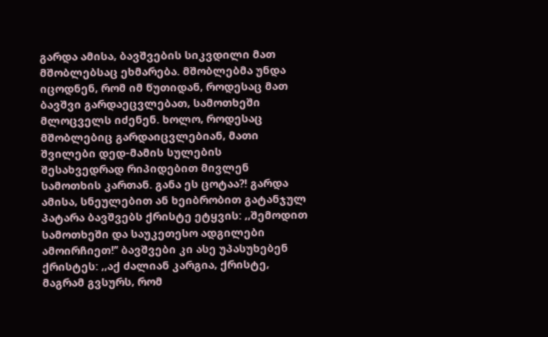გარდა ამისა, ბავშვების სიკვდილი მათ მშობლებსაც ეხმარება. მშობლებმა უნდა იცოდნენ, რომ იმ წუთიდან, როდესაც მათ ბავშვი გარდაეცვლებათ, სამოთხეში მლოცველს იძენენ. ხოლო, როდესაც მშობლებიც გარდაიცვლებიან, მათი შვილები დედ-მამის სულების შესახვედრად რიპიდებით მივლენ სამოთხის კართან. განა ეს ცოტაა?! გარდა ამისა, სნეულებით ან ხეიბრობით გატანჯულ პატარა ბავშვებს ქრისტე ეტყვის: ,,შემოდით სამოთხეში და საუკეთესო ადგილები ამოირჩიეთ!’’ ბავშვები კი ასე უპასუხებენ ქრისტეს: ,,აქ ძალიან კარგია, ქრისტე, მაგრამ გვსურს, რომ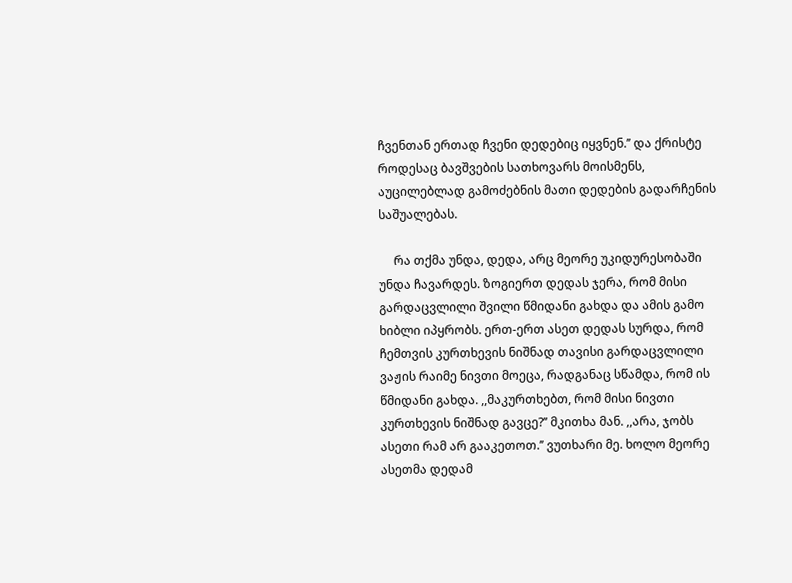ჩვენთან ერთად ჩვენი დედებიც იყვნენ.’’ და ქრისტე როდესაც ბავშვების სათხოვარს მოისმენს, აუცილებლად გამოძებნის მათი დედების გადარჩენის საშუალებას.

     რა თქმა უნდა, დედა, არც მეორე უკიდურესობაში უნდა ჩავარდეს. ზოგიერთ დედას ჯერა, რომ მისი გარდაცვლილი შვილი წმიდანი გახდა და ამის გამო ხიბლი იპყრობს. ერთ-ერთ ასეთ დედას სურდა, რომ ჩემთვის კურთხევის ნიშნად თავისი გარდაცვლილი ვაჟის რაიმე ნივთი მოეცა, რადგანაც სწამდა, რომ ის წმიდანი გახდა. ,,მაკურთხებთ, რომ მისი ნივთი კურთხევის ნიშნად გავცე?’’ მკითხა მან. ,,არა, ჯობს ასეთი რამ არ გააკეთოთ.’’ ვუთხარი მე. ხოლო მეორე ასეთმა დედამ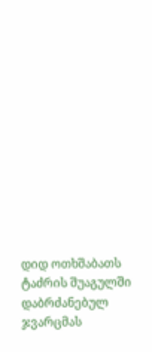დიდ ოთხშაბათს ტაძრის შუაგულში დაბრძანებულ ჯვარცმას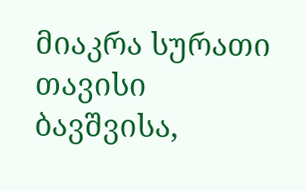მიაკრა სურათი თავისი ბავშვისა,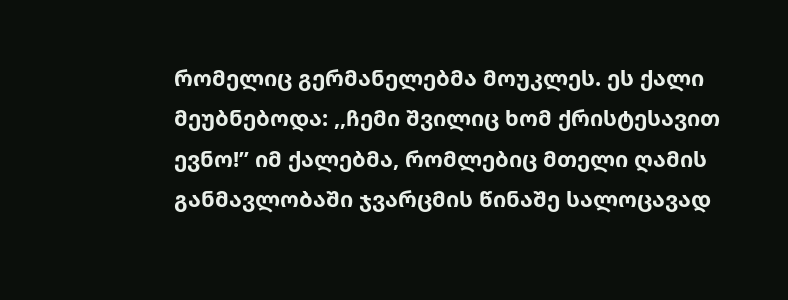რომელიც გერმანელებმა მოუკლეს. ეს ქალი მეუბნებოდა: ,,ჩემი შვილიც ხომ ქრისტესავით ევნო!’’ იმ ქალებმა, რომლებიც მთელი ღამის განმავლობაში ჯვარცმის წინაშე სალოცავად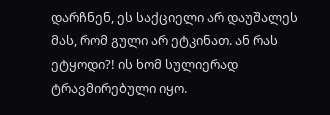დარჩნენ, ეს საქციელი არ დაუშალეს მას, რომ გული არ ეტკინათ. ან რას ეტყოდი?! ის ხომ სულიერად ტრავმირებული იყო.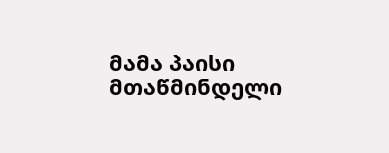მამა პაისი მთაწმინდელი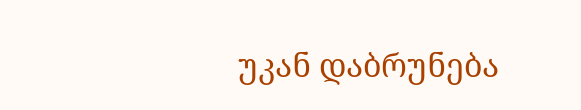უკან დაბრუნება